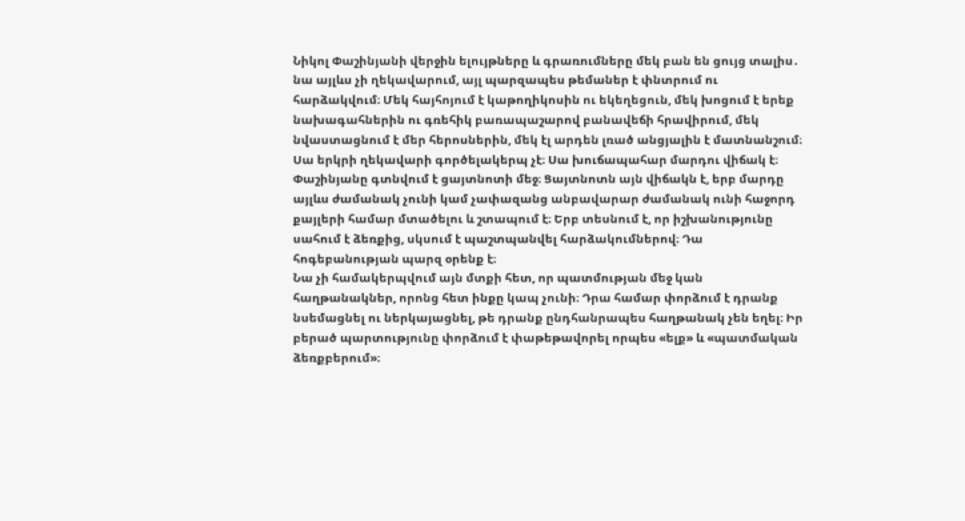Նիկոլ Փաշինյանի վերջին ելույթները և գրառումները մեկ բան են ցույց տալիս․ նա այլևս չի ղեկավարում, այլ պարզապես թեմաներ է փնտրում ու հարձակվում։ Մեկ հայհոյում է կաթողիկոսին ու եկեղեցուն, մեկ խոցում է երեք նախագահներին ու գռեհիկ բառապաշարով բանավեճի հրավիրում, մեկ նվաստացնում է մեր հերոսներին, մեկ էլ արդեն լռած անցյալին է մատնանշում։ Սա երկրի ղեկավարի գործելակերպ չէ։ Սա խուճապահար մարդու վիճակ է։
Փաշինյանը գտնվում է ցայտնոտի մեջ։ Ցայտնոտն այն վիճակն է, երբ մարդը այլևս ժամանակ չունի կամ չափազանց անբավարար ժամանակ ունի հաջորդ քայլերի համար մտածելու և շտապում է։ Երբ տեսնում է, որ իշխանությունը սահում է ձեռքից, սկսում է պաշտպանվել հարձակումներով։ Դա հոգեբանության պարզ օրենք է։
Նա չի համակերպվում այն մտքի հետ, որ պատմության մեջ կան հաղթանակներ, որոնց հետ ինքը կապ չունի։ Դրա համար փորձում է դրանք նսեմացնել ու ներկայացնել, թե դրանք ընդհանրապես հաղթանակ չեն եղել։ Իր բերած պարտությունը փորձում է փաթեթավորել որպես «ելք» և «պատմական ձեռքբերում»։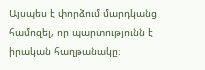Այսպես է փորձում մարդկանց համոզել, որ պարտությունն է իրական հաղթանակը։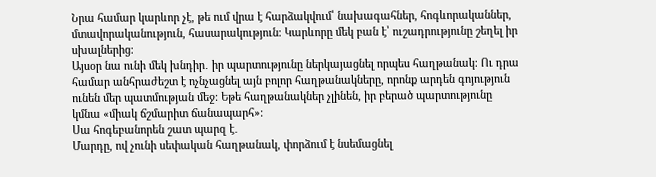Նրա համար կարևոր չէ, թե ում վրա է հարձակվում՝ նախագահներ, հոգևորականներ, մտավորականություն, հասարակություն։ Կարևորը մեկ բան է՝ ուշադրությունը շեղել իր սխալներից։
Այսօր նա ունի մեկ խնդիր․ իր պարտությունը ներկայացնել որպես հաղթանակ։ Ու դրա համար անհրաժեշտ է ոչնչացնել այն բոլոր հաղթանակները, որոնք արդեն գոյություն ունեն մեր պատմության մեջ։ Եթե հաղթանակներ չլինեն, իր բերած պարտությունը կմնա «միակ ճշմարիտ ճանապարհ»։
Սա հոգեբանորեն շատ պարզ է․
Մարդը, ով չունի սեփական հաղթանակ, փորձում է նսեմացնել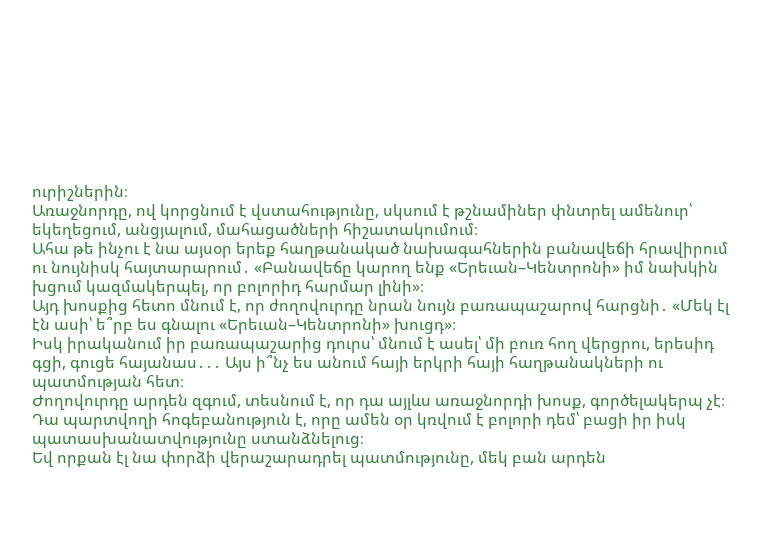ուրիշներին։
Առաջնորդը, ով կորցնում է վստահությունը, սկսում է թշնամիներ փնտրել ամենուր՝ եկեղեցում, անցյալում, մահացածների հիշատակումում։
Ահա թե ինչու է նա այսօր երեք հաղթանակած նախագահներին բանավեճի հրավիրում ու նույնիսկ հայտարարում․ «Բանավեճը կարող ենք «Երեւան–Կենտրոնի» իմ նախկին խցում կազմակերպել, որ բոլորիդ հարմար լինի»։
Այդ խոսքից հետո մնում է, որ ժողովուրդը նրան նույն բառապաշարով հարցնի․ «Մեկ էլ էն ասի՝ ե՞րբ ես գնալու «Երեւան–Կենտրոնի» խուցդ»։
Իսկ իրականում իր բառապաշարից դուրս՝ մնում է ասել՝ մի բուռ հող վերցրու, երեսիդ գցի, գուցե հայանաս․․․ Այս ի՞նչ ես անում հայի երկրի հայի հաղթանակների ու պատմության հետ։
Ժողովուրդը արդեն զգում, տեսնում է, որ դա այլևս առաջնորդի խոսք, գործելակերպ չէ։ Դա պարտվողի հոգեբանություն է, որը ամեն օր կռվում է բոլորի դեմ՝ բացի իր իսկ պատասխանատվությունը ստանձնելուց։
Եվ որքան էլ նա փորձի վերաշարադրել պատմությունը, մեկ բան արդեն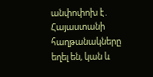անփոփոխ է․ Հայաստանի հաղթանակները եղել են, կան և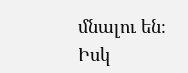մնալու են։ Իսկ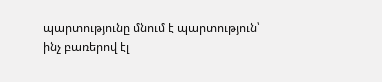պարտությունը մնում է պարտություն՝ ինչ բառերով էլ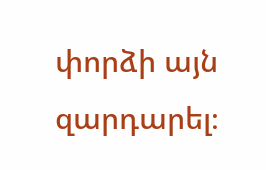փորձի այն զարդարել։